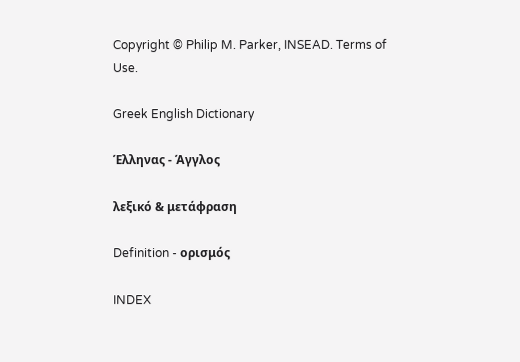Copyright © Philip M. Parker, INSEAD. Terms of Use.

Greek English Dictionary

Έλληνας - Άγγλος

λεξικό & μετάφραση

Definition - ορισμός

INDEX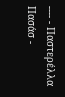---- - Παστερέλλα
Πασάσ -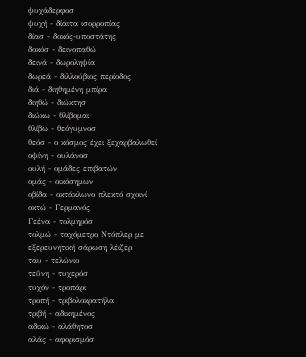ψυχάδερφοσ
ψυχή - δίαιτα ισορροπίας
δίασ - δοκός-υποστάτης
δοκόσ - δεινοπαθώ
δεινά - δωροληψία
δωρεά - διλλούβιος περίοδος
διά - διηθημένη μπίρα
διηθώ - διώκτησ
διώκω - θλίβομαι
θλίβω - θεόγυμνοσ
θεόσ - ο κόσμος έχει ξεχαρβαλωθεί
οψίνη - ουλάνοσ
ουλή - ομάδες επιβατών
ομάς - οικόσημων
οβίδα - οκτάκλωνο πλεκτό σχοινί
οκτώ - Γερμανός
Γεένα - τολμηρόσ
τολμώ - ταχόμετρο Nτόπλερ με εξερευνητική σάρωση λέιζερ
ταυ - τελώνιο
τεΰνη - τυχερόσ
τυχόν - τροπάρι
τροπή - τριβολοκρατήλα
τριβή - αδικημένος
αδικώ - αλάθητοσ
αλάς - αφορισμόσ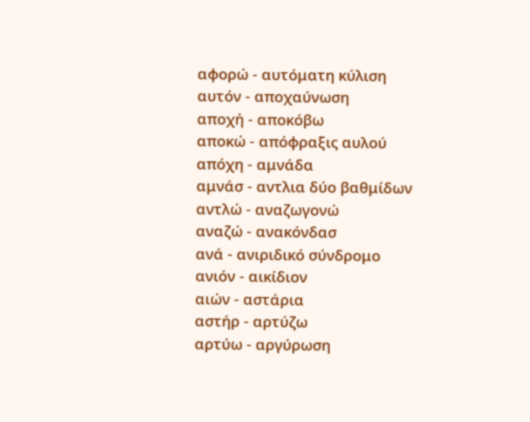αφορώ - αυτόματη κύλιση
αυτόν - αποχαύνωση
αποχή - αποκόβω
αποκώ - απόφραξις αυλού
απόχη - αμνάδα
αμνάσ - αντλια δύο βαθμίδων
αντλώ - αναζωγονώ
αναζώ - ανακόνδασ
ανά - ανιριδικό σύνδρομο
ανιόν - αικίδιον
αιών - αστάρια
αστήρ - αρτύζω
αρτύω - αργύρωση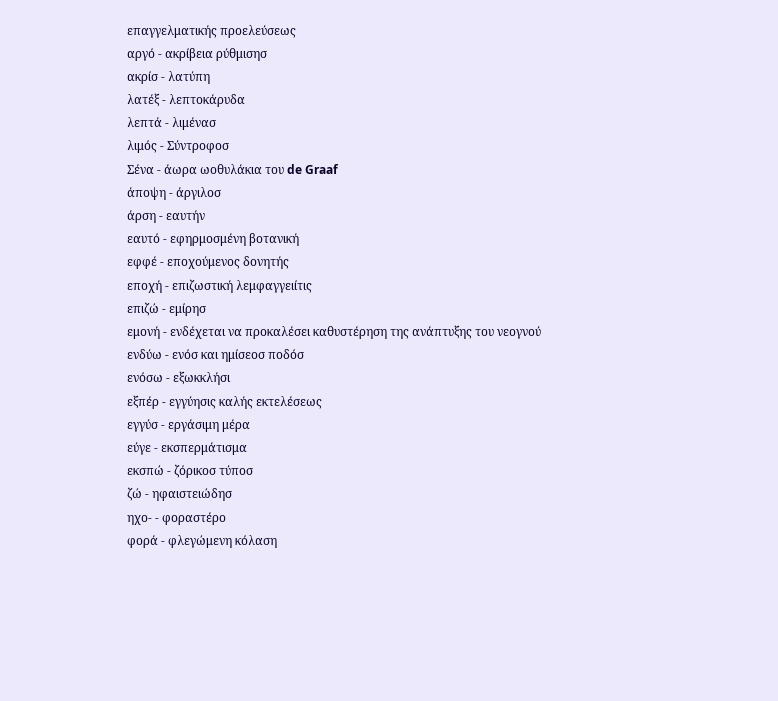επαγγελματικής προελεύσεως
αργό - ακρίβεια ρύθμισησ
ακρίσ - λατύπη
λατέξ - λεπτοκάρυδα
λεπτά - λιμένασ
λιμός - Σύντροφοσ
Σένα - άωρα ωοθυλάκια του de Graaf
άποψη - άργιλοσ
άρση - εαυτήν
εαυτό - εφηρμοσμένη βοτανική
εφφέ - εποχούμενος δονητής
εποχή - επιζωστική λεμφαγγειίτις
επιζώ - εμίρησ
εμονή - ενδέχεται να προκαλέσει καθυστέρηση της ανάπτυξης του νεογνού
ενδύω - ενόσ και ημίσεοσ ποδόσ
ενόσω - εξωκκλήσι
εξπέρ - εγγύησις καλής εκτελέσεως
εγγύσ - εργάσιμη μέρα
εύγε - εκσπερμάτισμα
εκσπώ - ζόρικοσ τύποσ
ζώ - ηφαιστειώδησ
ηχο- - φοραστέρο
φορά - φλεγώμενη κόλαση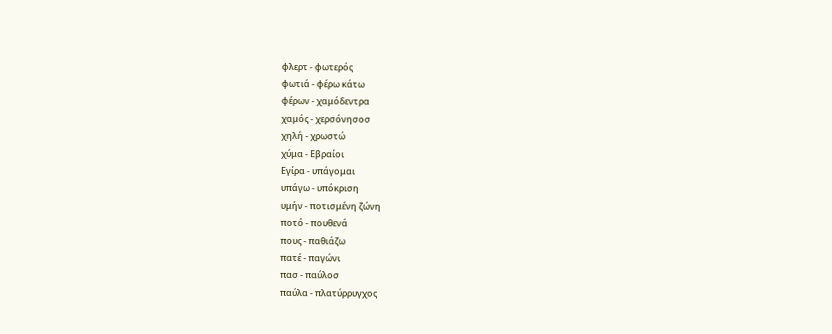φλερτ - φωτερός
φωτιά - φέρω κάτω
φέρων - χαμόδεντρα
χαμός - χερσόνησοσ
χηλή - χρωστώ
χύμα - Εβραίοι
Εγίρα - υπάγομαι
υπάγω - υπόκριση
υμήν - ποτισμένη ζώνη
ποτό - πουθενά
πους - παθιάζω
πατέ - παγώνι
πασ - παύλοσ
παύλα - πλατύρρυγχος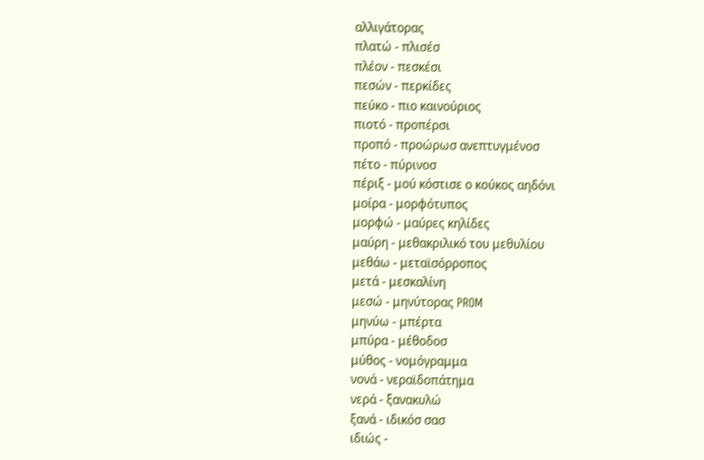αλλιγάτορας
πλατώ - πλισέσ
πλέον - πεσκέσι
πεσών - περκίδες
πεύκο - πιο καινούριος
πιοτό - προπέρσι
προπό - προώρωσ ανεπτυγμένοσ
πέτο - πύρινοσ
πέριξ - μού κόστισε ο κούκος αηδόνι
μοίρα - μορφότυπος
μορφώ - μαύρες κηλίδες
μαύρη - μεθακριλικό του μεθυλίου
μεθάω - μεταϊσόρροπος
μετά - μεσκαλίνη
μεσώ - μηνύτορας PROM
μηνύω - μπέρτα
μπύρα - μέθοδοσ
μύθος - νομόγραμμα
νονά - νεραϊδοπάτημα
νερά - ξανακυλώ
ξανά - ιδικόσ σασ
ιδιώς -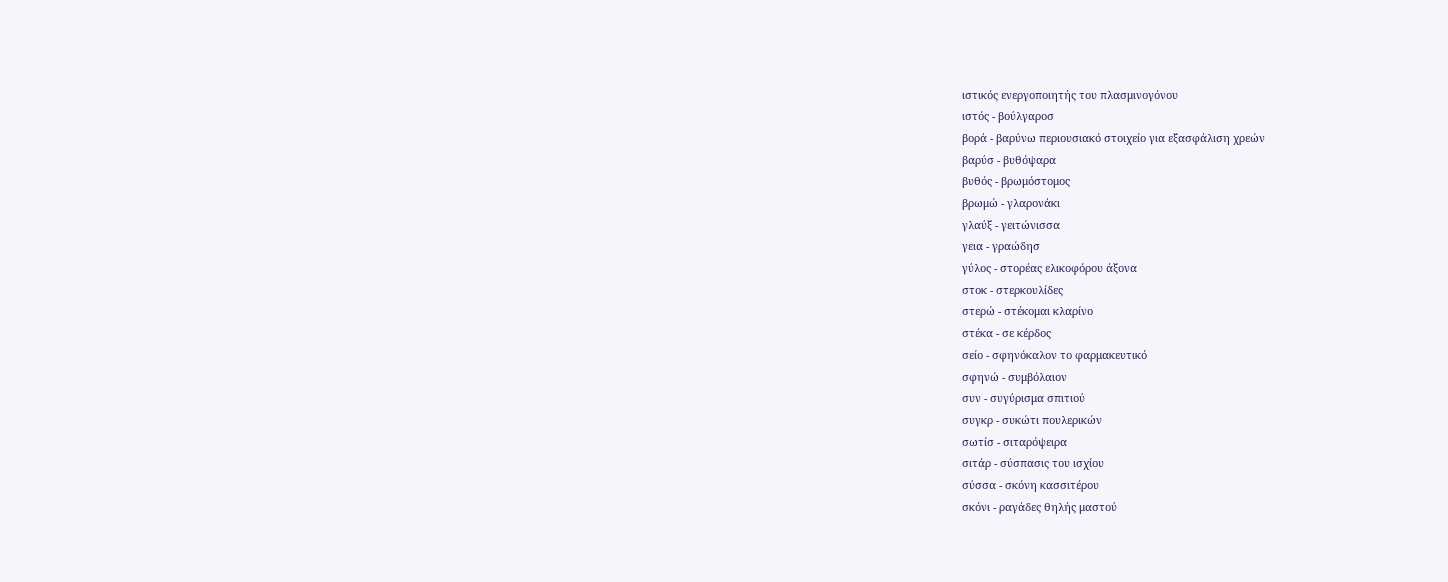ιστικός ενεργοποιητής του πλασμινογόνου
ιστός - βούλγαροσ
βορά - βαρύνω περιουσιακό στοιχείο για εξασφάλιση χρεών
βαρύσ - βυθόψαρα
βυθός - βρωμόστομος
βρωμώ - γλαρονάκι
γλαύξ - γειτώνισσα
γεια - γραώδησ
γύλος - στορέας ελικοφόρου άξονα
στοκ - στερκουλίδες
στερώ - στέκομαι κλαρίνο
στέκα - σε κέρδος
σείο - σφηνόκαλον το φαρμακευτικό
σφηνώ - συμβόλαιον
συν - συγύρισμα σπιτιού
συγκρ - συκώτι πουλερικών
σωτίσ - σιταρόψειρα
σιτάρ - σύσπασις του ισχίου
σύσσα - σκόνη κασσιτέρου
σκόνι - ραγάδες θηλής μαστού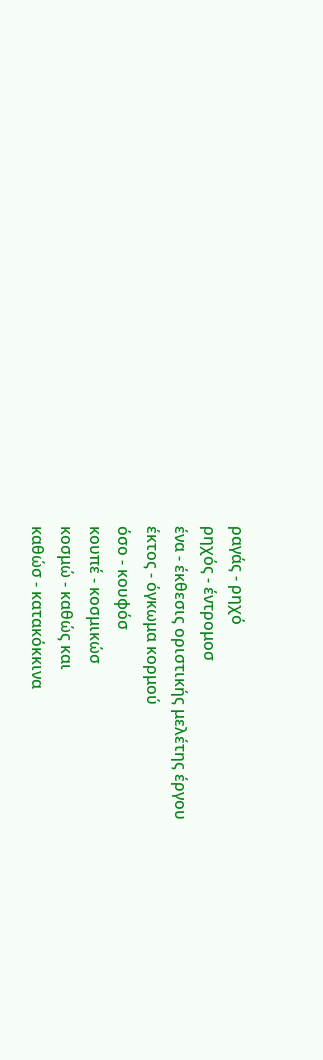ραγάς - ρηχό
ρηχός - έντρομοσ
ένα - έκθεσις οριστικής μελέτης έργου
έκτος - όγκωμα κορμού
όσο - κουφόσ
κουπέ - κοσμικώσ
κοσμώ - καθώς και
καθώσ - κατακόκκινα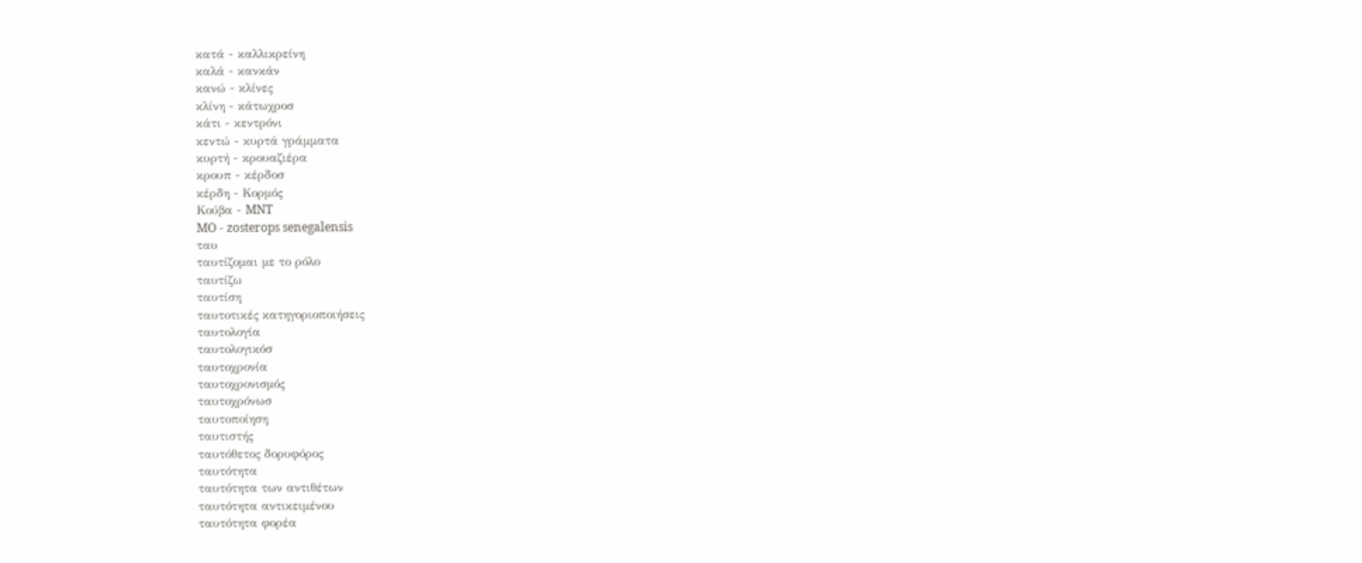κατά - καλλικρείνη
καλά - κανκάν
κανώ - κλίνες
κλίνη - κάτωχροσ
κάτι - κεντρόνι
κεντώ - κυρτά γράμματα
κυρτή - κρουαζιέρα
κρουπ - κέρδοσ
κέρδη - Κορμός
Κούβα - MNT
MO - zosterops senegalensis
ταυ
ταυτίζομαι με το ρόλο
ταυτίζω
ταυτίση
ταυτοτικές κατηγοριοποιήσεις
ταυτολογία
ταυτολογικόσ
ταυτοχρονία
ταυτοχρονισμός
ταυτοχρόνωσ
ταυτοποίηση
ταυτιστής
ταυτόθετος δορυφόρος
ταυτότητα
ταυτότητα των αντιθέτων
ταυτότητα αντικειμένου
ταυτότητα φορέα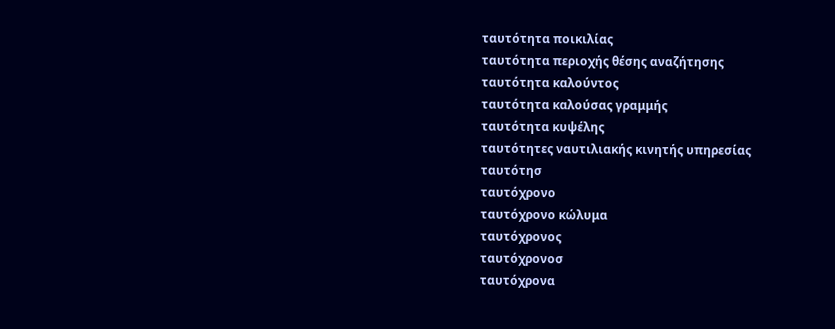ταυτότητα ποικιλίας
ταυτότητα περιοχής θέσης αναζήτησης
ταυτότητα καλούντος
ταυτότητα καλούσας γραμμής
ταυτότητα κυψέλης
ταυτότητες ναυτιλιακής κινητής υπηρεσίας
ταυτότησ
ταυτόχρονο
ταυτόχρονο κώλυμα
ταυτόχρονος
ταυτόχρονοσ
ταυτόχρονα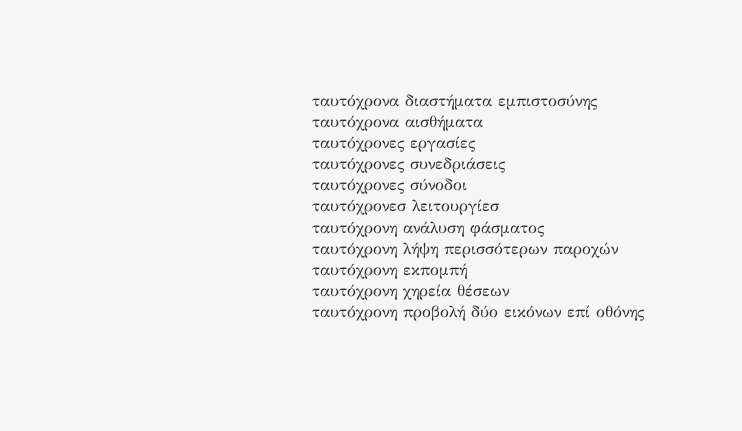ταυτόχρονα διαστήματα εμπιστοσύνης
ταυτόχρονα αισθήματα
ταυτόχρονες εργασίες
ταυτόχρονες συνεδριάσεις
ταυτόχρονες σύνοδοι
ταυτόχρονεσ λειτουργίεσ
ταυτόχρονη ανάλυση φάσματος
ταυτόχρονη λήψη περισσότερων παροχών
ταυτόχρονη εκπομπή
ταυτόχρονη χηρεία θέσεων
ταυτόχρονη προβολή δύο εικόνων επί οθόνης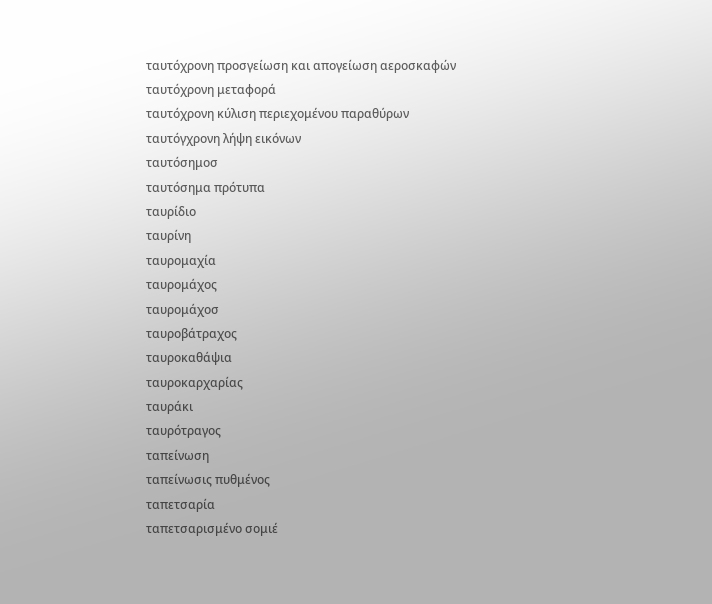ταυτόχρονη προσγείωση και απογείωση αεροσκαφών
ταυτόχρονη μεταφορά
ταυτόχρονη κύλιση περιεχομένου παραθύρων
ταυτόγχρονη λήψη εικόνων
ταυτόσημοσ
ταυτόσημα πρότυπα
ταυρίδιο
ταυρίνη
ταυρομαχία
ταυρομάχος
ταυρομάχοσ
ταυροβάτραχος
ταυροκαθάψια
ταυροκαρχαρίας
ταυράκι
ταυρότραγος
ταπείνωση
ταπείνωσις πυθμένος
ταπετσαρία
ταπετσαρισμένο σομιέ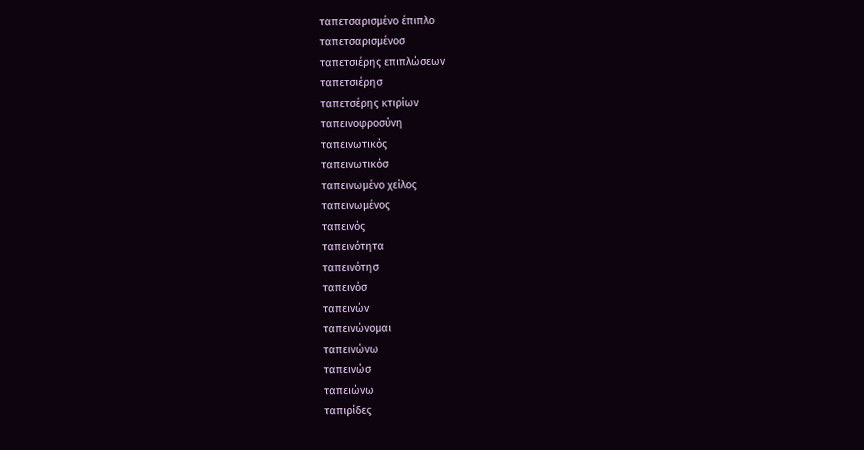ταπετσαρισμένο έπιπλο
ταπετσαρισμένοσ
ταπετσιέρης επιπλώσεων
ταπετσιέρησ
ταπετσέρης κτιρίων
ταπεινοφροσύνη
ταπεινωτικός
ταπεινωτικόσ
ταπεινωμένο χείλος
ταπεινωμένος
ταπεινός
ταπεινότητα
ταπεινότησ
ταπεινόσ
ταπεινών
ταπεινώνομαι
ταπεινώνω
ταπεινώσ
ταπειώνω
ταπιρίδες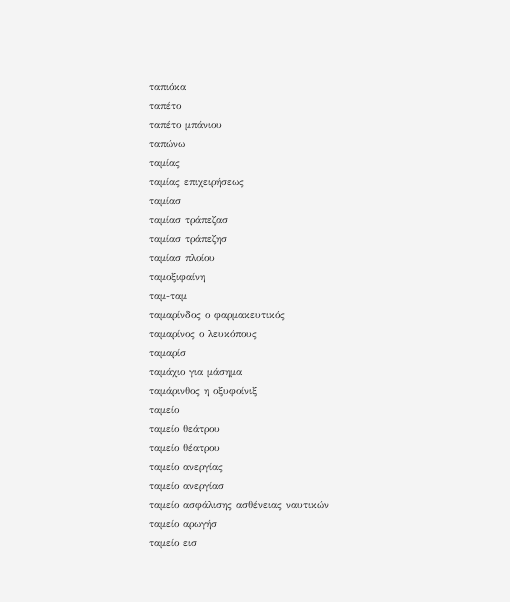ταπιόκα
ταπέτο
ταπέτο μπάνιου
ταπώνω
ταμίας
ταμίας επιχειρήσεως
ταμίασ
ταμίασ τράπεζασ
ταμίασ τράπεζησ
ταμίασ πλοίου
ταμοξιφαίνη
ταμ-ταμ
ταμαρίνδος ο φαρμακευτικός
ταμαρίνος ο λευκόπους
ταμαρίσ
ταμάχιο για μάσημα
ταμάρινθος η οξυφοίνιξ
ταμείο
ταμείο θεάτρου
ταμείο θέατρου
ταμείο ανεργίας
ταμείο ανεργίασ
ταμείο ασφάλισης ασθένειας ναυτικών
ταμείο αρωγήσ
ταμείο εισ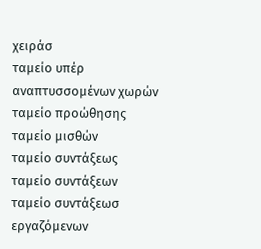χειράσ
ταμείο υπέρ αναπτυσσομένων χωρών
ταμείο προώθησης
ταμείο μισθών
ταμείο συντάξεως
ταμείο συντάξεων
ταμείο συντάξεωσ εργαζόμενων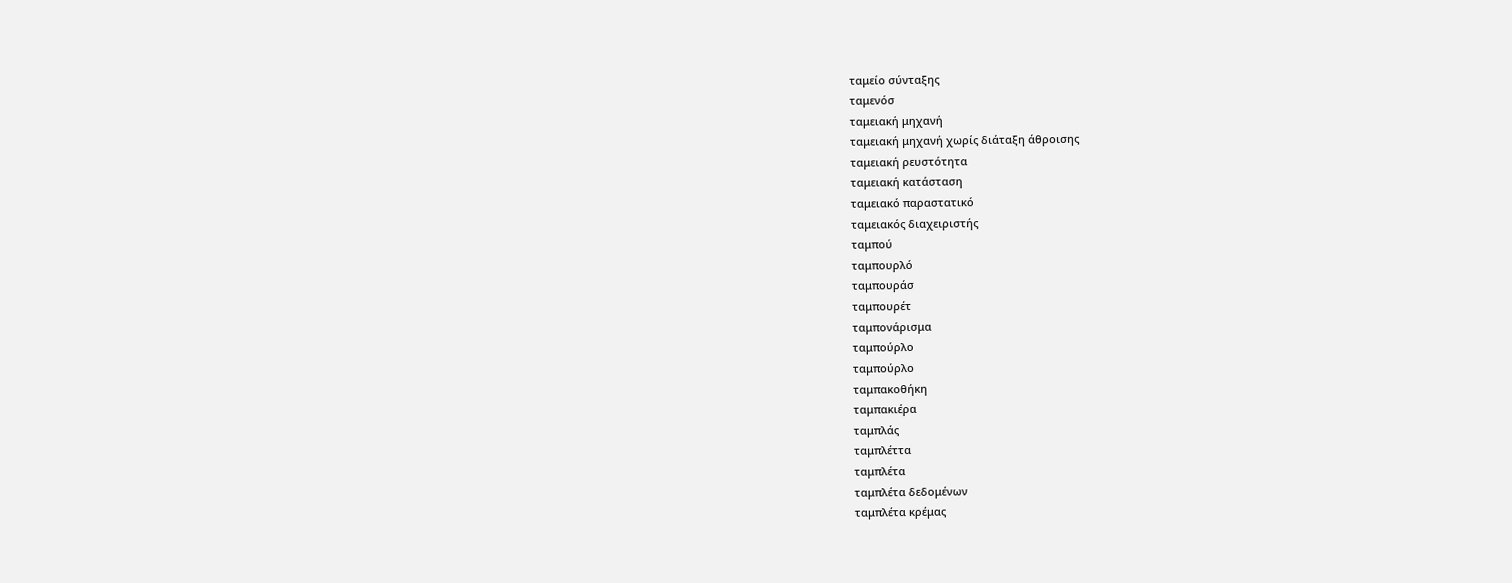ταμείο σύνταξης
ταμενόσ
ταμειακή μηχανή
ταμειακή μηχανή χωρίς διάταξη άθροισης
ταμειακή ρευστότητα
ταμειακή κατάσταση
ταμειακό παραστατικό
ταμειακός διαχειριστής
ταμπού
ταμπουρλό
ταμπουράσ
ταμπουρέτ
ταμπονάρισμα
ταμπούρλο
ταμπούρλo
ταμπακοθήκη
ταμπακιέρα
ταμπλάς
ταμπλέττα
ταμπλέτα
ταμπλέτα δεδομένων
ταμπλέτα κρέμας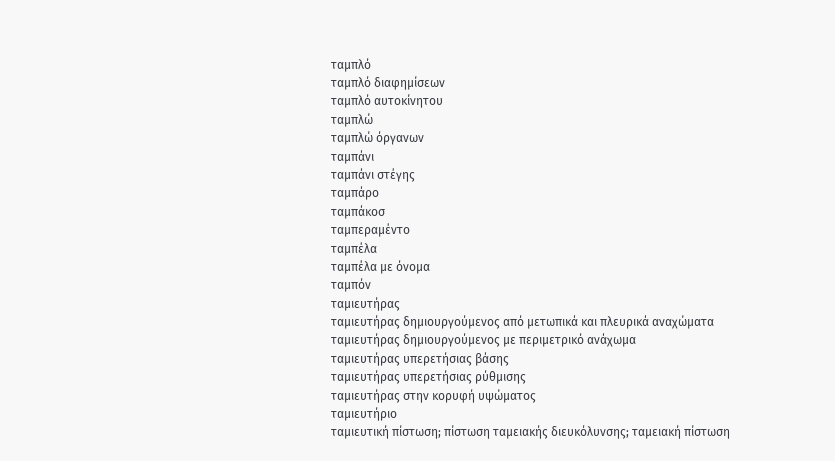ταμπλό
ταμπλό διαφημίσεων
ταμπλό αυτοκίνητου
ταμπλώ
ταμπλώ όργανων
ταμπάνι
ταμπάνι στέγης
ταμπάρο
ταμπάκοσ
ταμπεραμέντο
ταμπέλα
ταμπέλα με όνομα
ταμπόν
ταμιευτήρας
ταμιευτήρας δημιουργούμενος από μετωπικά και πλευρικά αναχώματα
ταμιευτήρας δημιουργούμενος με περιμετρικό ανάχωμα
ταμιευτήρας υπερετήσιας βάσης
ταμιευτήρας υπερετήσιας ρύθμισης
ταμιευτήρας στην κορυφή υψώματος
ταμιευτήριο
ταμιευτική πίστωση; πίστωση ταμειακής διευκόλυνσης; ταμειακή πίστωση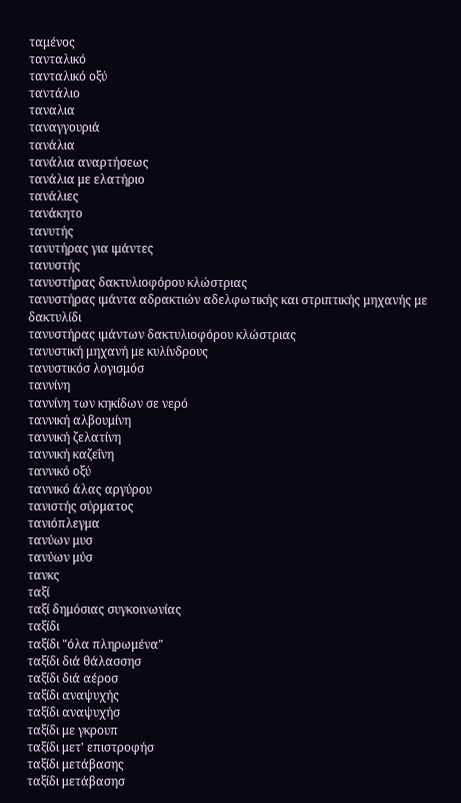ταμένος
τανταλικό
τανταλικό οξύ
ταντάλιο
ταναλια
ταναγγουριά
τανάλια
τανάλια αναρτήσεως
τανάλια με ελατήριο
τανάλιες
τανάκητο
τανυτής
τανυτήρας για ιμάντες
τανυστής
τανυστήρας δακτυλιοφόρου κλώστριας
τανυστήρας ιμάντα αδρακτιών αδελφωτικής και στριπτικής μηχανής με δακτυλίδι
τανυστήρας ιμάντων δακτυλιοφόρου κλώστριας
τανυστική μηχανή με κυλίνδρους
τανυστικόσ λογισμόσ
ταννίνη
ταννίνη των κηκίδων σε νερό
ταννική αλβουμίνη
ταννική ζελατίνη
ταννική καζεΐνη
ταννικό οξύ
ταννικό άλας αργύρου
τανιστής σύρματος
τανιόπλεγμα
τανύων μυσ
τανύων μύσ
τανκς
ταξί
ταξί δημόσιας συγκοινωνίας
ταξίδι
ταξίδι "όλα πληρωμένα"
ταξίδι διά θάλασσησ
ταξίδι διά αέροσ
ταξίδι αναψυχής
ταξίδι αναψυχήσ
ταξίδι με γκρουπ
ταξίδι μετ' επιστροφήσ
ταξίδι μετάβασης
ταξίδι μετάβασησ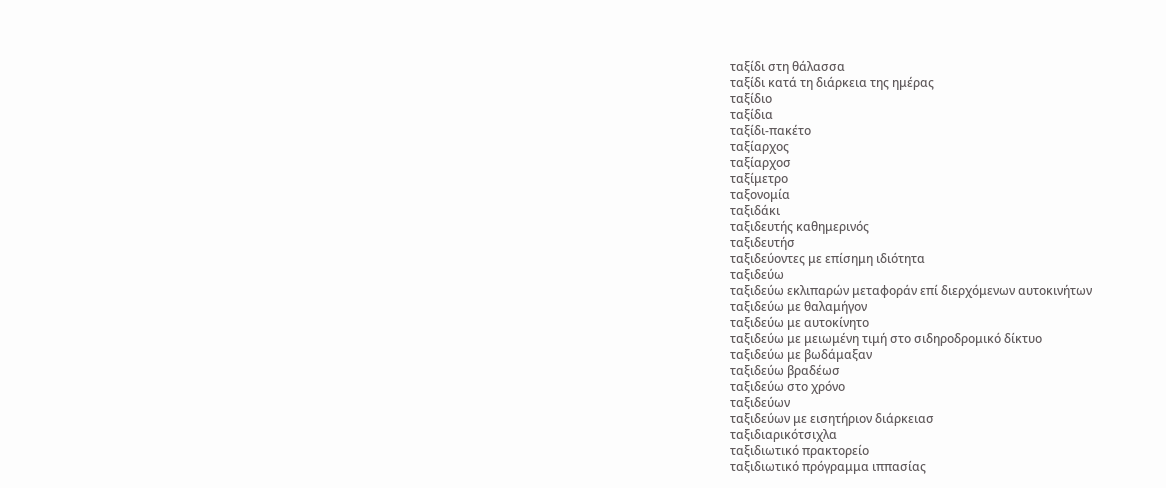ταξίδι στη θάλασσα
ταξίδι κατά τη διάρκεια της ημέρας
ταξίδιο
ταξίδια
ταξίδι-πακέτο
ταξίαρχος
ταξίαρχοσ
ταξίμετρο
ταξονομία
ταξιδάκι
ταξιδευτής καθημερινός
ταξιδευτήσ
ταξιδεύοντες με επίσημη ιδιότητα
ταξιδεύω
ταξιδεύω εκλιπαρών μεταφοράν επί διερχόμενων αυτοκινήτων
ταξιδεύω με θαλαμήγον
ταξιδεύω με αυτοκίνητο
ταξιδεύω με μειωμένη τιμή στο σιδηροδρομικό δίκτυο
ταξιδεύω με βωδάμαξαν
ταξιδεύω βραδέωσ
ταξιδεύω στο χρόνο
ταξιδεύων
ταξιδεύων με εισητήριον διάρκειασ
ταξιδιαρικότσιχλα
ταξιδιωτικό πρακτορείο
ταξιδιωτικό πρόγραμμα ιππασίας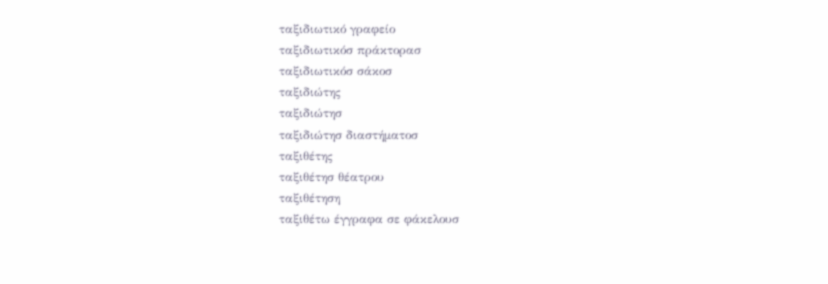ταξιδιωτικό γραφείο
ταξιδιωτικόσ πράκτορασ
ταξιδιωτικόσ σάκοσ
ταξιδιώτης
ταξιδιώτησ
ταξιδιώτησ διαστήματοσ
ταξιθέτης
ταξιθέτησ θέατρου
ταξιθέτηση
ταξιθέτω έγγραφα σε φάκελουσ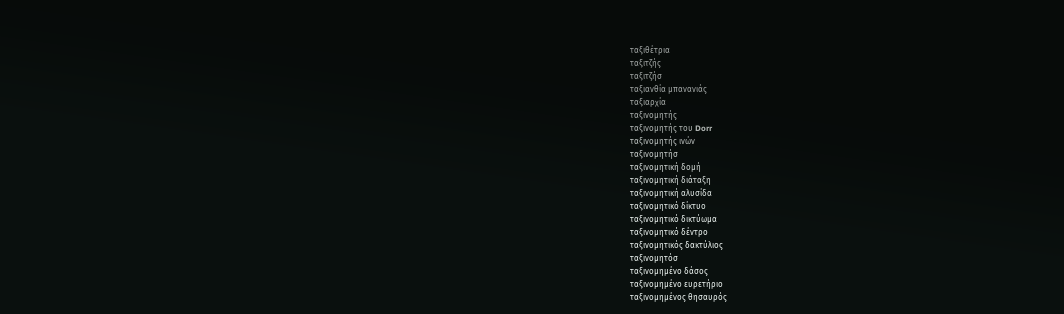ταξιθέτρια
ταξιτζής
ταξιτζήσ
ταξιανθία μπανανιάς
ταξιαρχία
ταξινομητής
ταξινομητής του Dorr
ταξινομητής ινών
ταξινομητήσ
ταξινομητική δομή
ταξινομητική διάταξη
ταξινομητική αλυσίδα
ταξινομητικό δίκτυο
ταξινομητικό δικτύωμα
ταξινομητικό δέντρο
ταξινομητικός δακτύλιος
ταξινομητόσ
ταξινομημένο δάσος
ταξινομημένο ευρετήριο
ταξινομημένος θησαυρός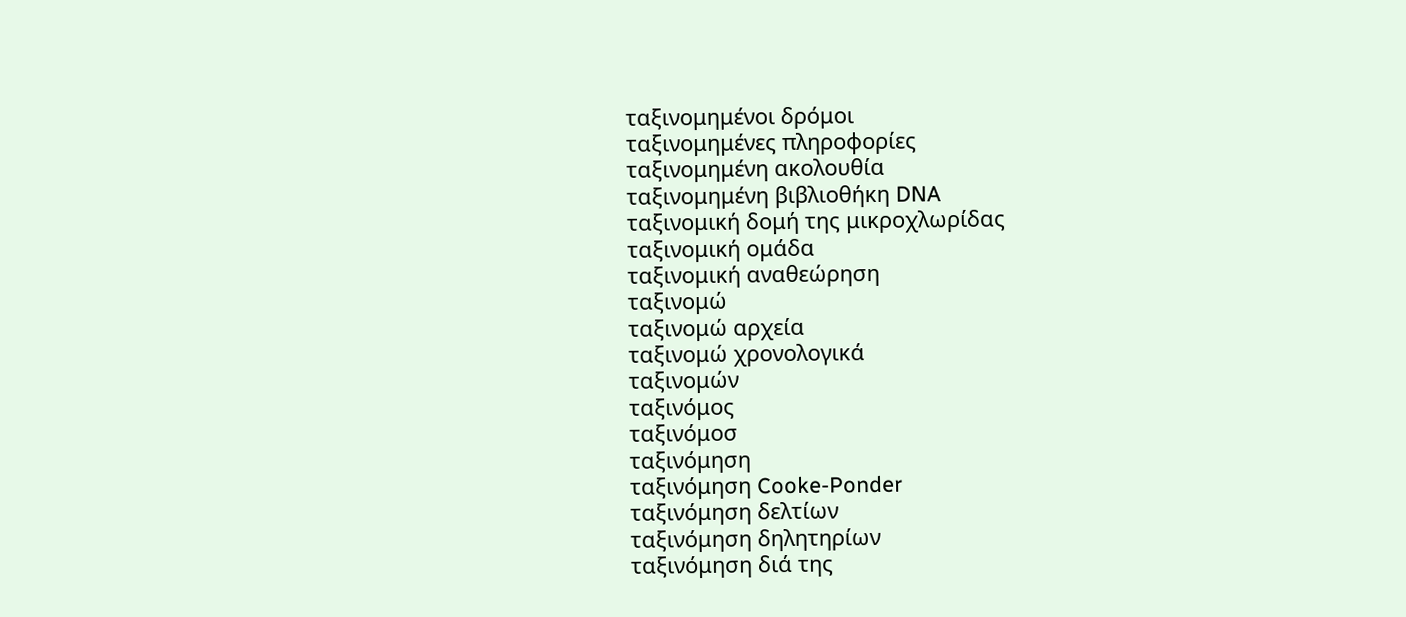ταξινομημένοι δρόμοι
ταξινομημένες πληροφορίες
ταξινομημένη ακολουθία
ταξινομημένη βιβλιοθήκη DNA
ταξινομική δομή της μικροχλωρίδας
ταξινομική ομάδα
ταξινομική αναθεώρηση
ταξινομώ
ταξινομώ αρχεία
ταξινομώ χρονολογικά
ταξινομών
ταξινόμος
ταξινόμοσ
ταξινόμηση
ταξινόμηση Cooke-Ponder
ταξινόμηση δελτίων
ταξινόμηση δηλητηρίων
ταξινόμηση διά της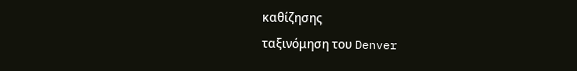καθίζησης
ταξινόμηση του Denver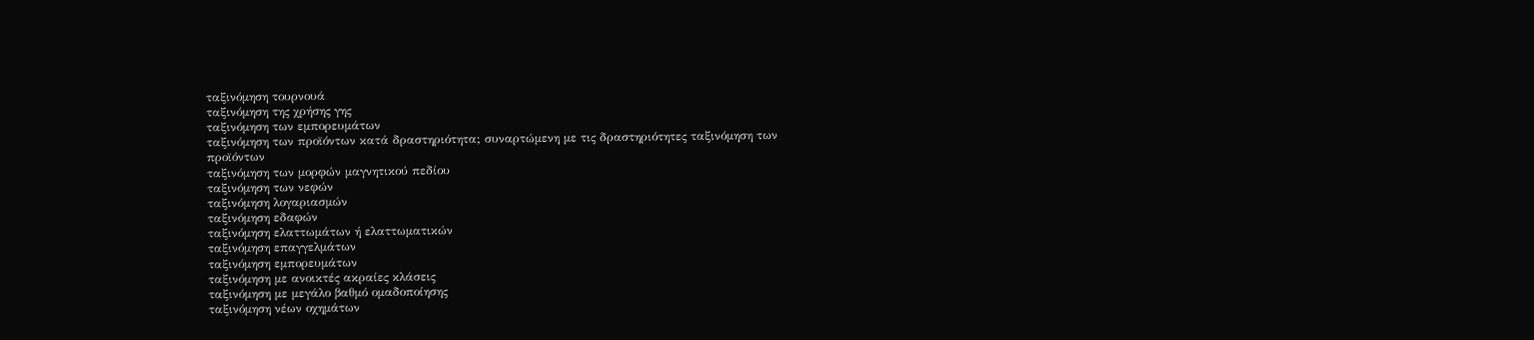ταξινόμηση τουρνουά
ταξινόμηση της χρήσης γης
ταξινόμηση των εμπορευμάτων
ταξινόμηση των προϊόντων κατά δραστηριότητα; συναρτώμενη με τις δραστηριότητες ταξινόμηση των προϊόντων
ταξινόμηση των μορφών μαγνητικού πεδίου
ταξινόμηση των νεφών
ταξινόμηση λογαριασμών
ταξινόμηση εδαφών
ταξινόμηση ελαττωμάτων ή ελαττωματικών
ταξινόμηση επαγγελμάτων
ταξινόμηση εμπορευμάτων
ταξινόμηση με ανοικτές ακραίες κλάσεις
ταξινόμηση με μεγάλο βαθμό ομαδοποίησης
ταξινόμηση νέων οχημάτων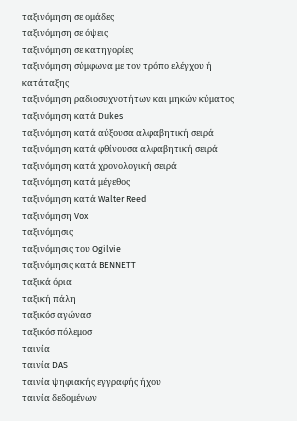ταξινόμηση σε ομάδες
ταξινόμηση σε όψεις
ταξινόμηση σε κατηγορίες
ταξινόμηση σύμφωνα με τον τρόπο ελέγχου ή κατάταξης
ταξινόμηση ραδιοσυχνοτήτων και μηκών κύματος
ταξινόμηση κατά Dukes
ταξινόμηση κατά αύξουσα αλφαβητική σειρά
ταξινόμηση κατά φθίνουσα αλφαβητική σειρά
ταξινόμηση κατά χρονολογική σειρά
ταξινόμηση κατά μέγεθος
ταξινόμηση κατά Walter Reed
ταξινόμηση Vox
ταξινόμησις
ταξινόμησις του Ogilvie
ταξινόμησις κατά BENNETT
ταξικά όρια
ταξική πάλη
ταξικόσ αγώνασ
ταξικόσ πόλεμοσ
ταινία
ταινία DAS
ταινία ψηφιακής εγγραφής ήχου
ταινία δεδομένων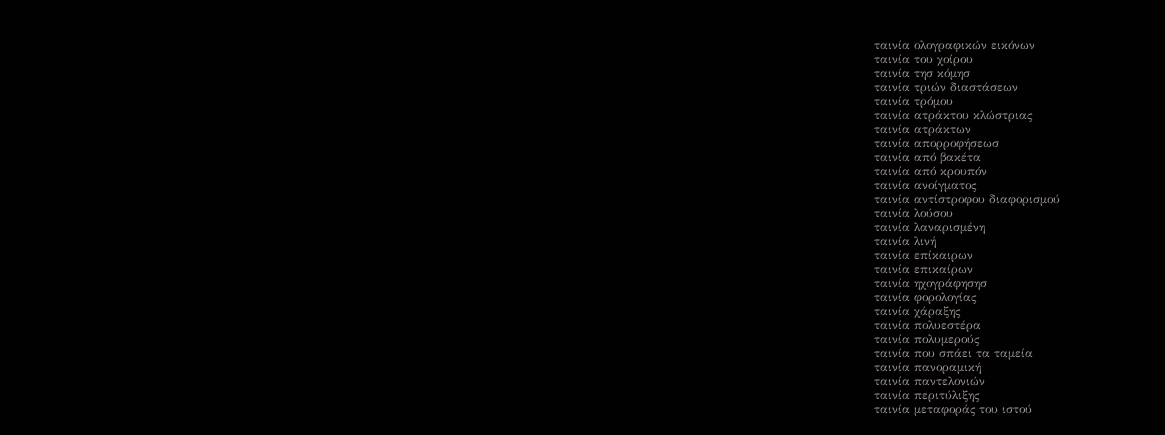ταινία ολογραφικών εικόνων
ταινία του χοίρου
ταινία τησ κόμησ
ταινία τριών διαστάσεων
ταινία τρόμου
ταινία ατράκτου κλώστριας
ταινία ατράκτων
ταινία απορροφήσεωσ
ταινία από βακέτα
ταινία από κρουπόν
ταινία ανοίγματος
ταινία αντίστροφου διαφορισμού
ταινία λούσου
ταινία λαναρισμένη
ταινία λινή
ταινία επίκαιρων
ταινία επικαίρων
ταινία ηχογράφησησ
ταινία φορολογίας
ταινία χάραξης
ταινία πολυεστέρα
ταινία πολυμερούς
ταινία που σπάει τα ταμεία
ταινία πανοραμική
ταινία παντελονιών
ταινία περιτύλιξης
ταινία μεταφοράς του ιστού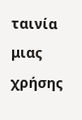ταινία μιας χρήσης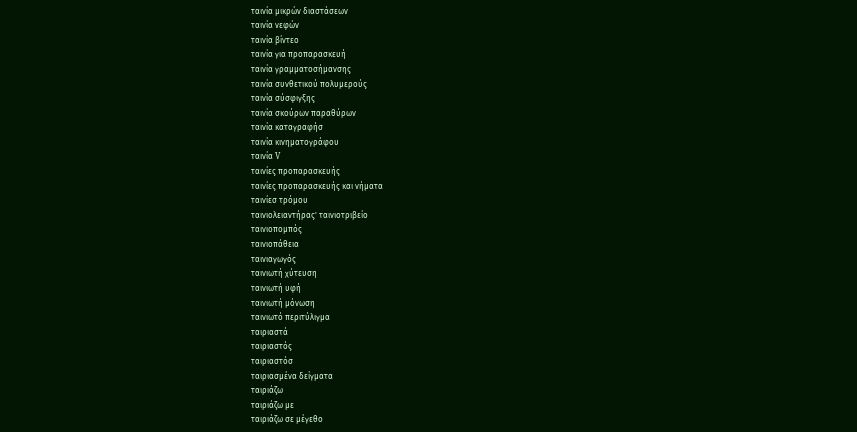ταινία μικρών διαστάσεων
ταινία νεφών
ταινία βίντεο
ταινία για προπαρασκευή
ταινία γραμματοσήμανσης
ταινία συνθετικού πολυμερούς
ταινία σύσφιγξης
ταινία σκούρων παραθύρων
ταινία καταγραφήσ
ταινία κινηματογράφου
ταινία V
ταινίες προπαρασκευής
ταινίες προπαρασκευής και νήματα
ταινίεσ τρόμου
ταινιολειαντήρας' ταινιοτριβείο
ταινιοπομπός
ταινιοπάθεια
ταινιαγωγός
ταινιωτή χύτευση
ταινιωτή υφή
ταινιωτή μόνωση
ταινιωτό περιτύλιγμα
ταιριαστά
ταιριαστός
ταιριαστόσ
ταιριασμένα δείγματα
ταιριάζω
ταιριάζω με
ταιριάζω σε μέγεθο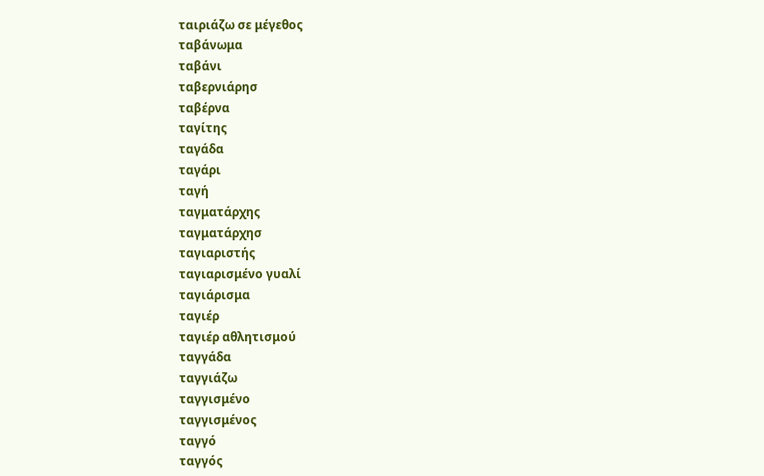ταιριάζω σε μέγεθος
ταβάνωμα
ταβάνι
ταβερνιάρησ
ταβέρνα
ταγίτης
ταγάδα
ταγάρι
ταγή
ταγματάρχης
ταγματάρχησ
ταγιαριστής
ταγιαρισμένο γυαλί
ταγιάρισμα
ταγιέρ
ταγιέρ αθλητισμού
ταγγάδα
ταγγιάζω
ταγγισμένο
ταγγισμένος
ταγγό
ταγγός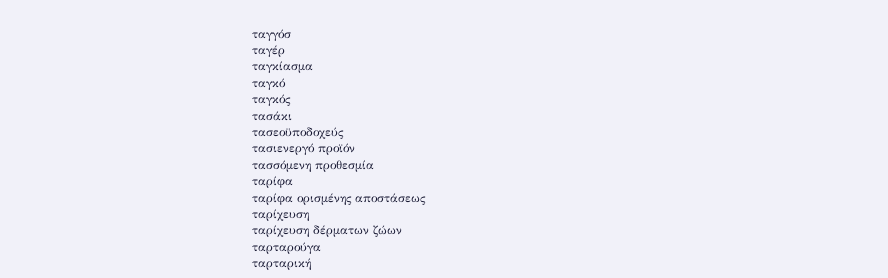ταγγόσ
ταγέρ
ταγκίασμα
ταγκό
ταγκός
τασάκι
τασεοϋποδοχεύς
τασιενεργό προϊόν
τασσόμενη προθεσμία
ταρίφα
ταρίφα ορισμένης αποστάσεως
ταρίχευση
ταρίχευση δέρματων ζώων
ταρταρούγα
ταρταρική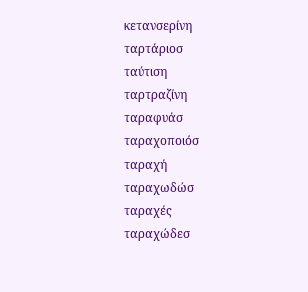κετανσερίνη
ταρτάριοσ
ταύτιση
ταρτραζίνη
ταραφυάσ
ταραχοποιόσ
ταραχή
ταραχωδώσ
ταραχές
ταραχώδεσ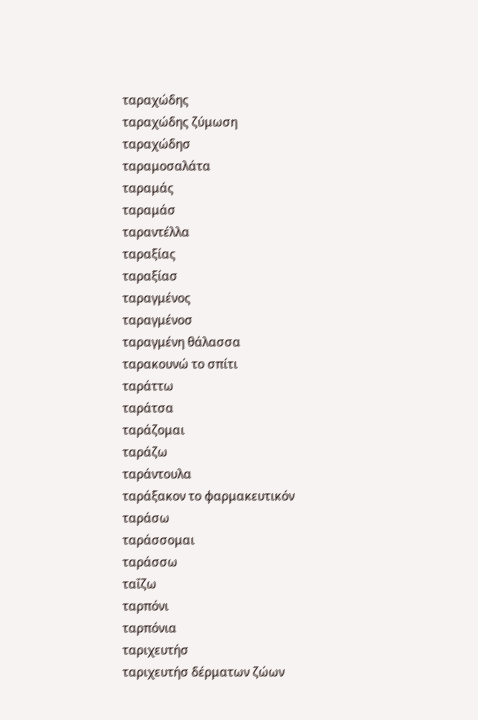ταραχώδης
ταραχώδης ζύμωση
ταραχώδησ
ταραμοσαλάτα
ταραμάς
ταραμάσ
ταραντέλλα
ταραξίας
ταραξίασ
ταραγμένος
ταραγμένοσ
ταραγμένη θάλασσα
ταρακουνώ το σπίτι
ταράττω
ταράτσα
ταράζομαι
ταράζω
ταράντουλα
ταράξακον το φαρμακευτικόν
ταράσω
ταράσσομαι
ταράσσω
ταΐζω
ταρπόνι
ταρπόνια
ταριχευτήσ
ταριχευτήσ δέρματων ζώων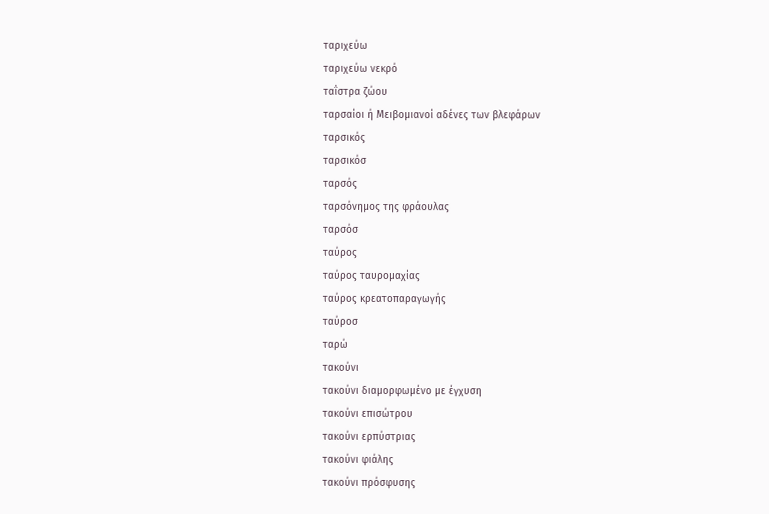ταριχεύω
ταριχεύω νεκρό
ταΐστρα ζώου
ταρσαίοι ή Μειβομιανοί αδένες των βλεφάρων
ταρσικός
ταρσικόσ
ταρσός
ταρσόνημος της φράουλας
ταρσόσ
ταύρος
ταύρος ταυρομαχίας
ταύρος κρεατοπαραγωγής
ταύροσ
ταρώ
τακούνι
τακούνι διαμορφωμένο με έγχυση
τακούνι επισώτρου
τακούνι ερπύστριας
τακούνι φιάλης
τακούνι πρόσφυσης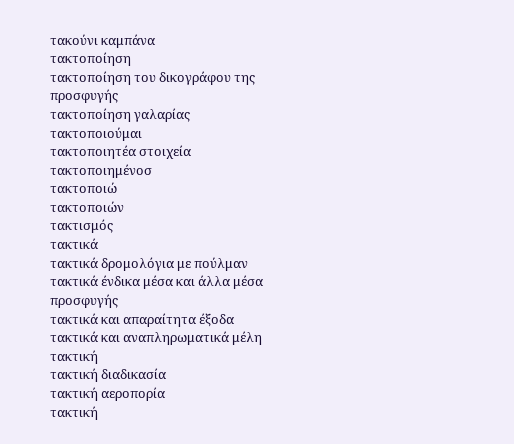τακούνι καμπάνα
τακτοποίηση
τακτοποίηση του δικογράφου της προσφυγής
τακτοποίηση γαλαρίας
τακτοποιούμαι
τακτοποιητέα στοιχεία
τακτοποιημένοσ
τακτοποιώ
τακτοποιών
τακτισμός
τακτικά
τακτικά δρομολόγια με πούλμαν
τακτικά ένδικα μέσα και άλλα μέσα προσφυγής
τακτικά και απαραίτητα έξοδα
τακτικά και αναπληρωματικά μέλη
τακτική
τακτική διαδικασία
τακτική αεροπορία
τακτική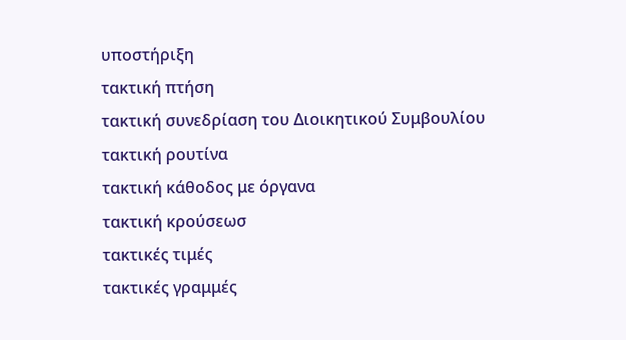υποστήριξη
τακτική πτήση
τακτική συνεδρίαση του Διοικητικού Συμβουλίου
τακτική ρουτίνα
τακτική κάθοδος με όργανα
τακτική κρούσεωσ
τακτικές τιμές
τακτικές γραμμές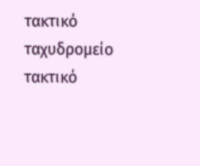τακτικό ταχυδρομείο
τακτικό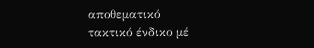αποθεματικό
τακτικό ένδικο μέ